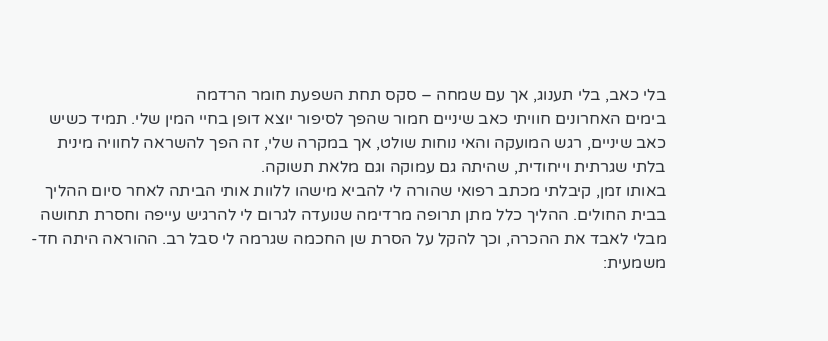בלי כאב, בלי תענוג, אך עם שמחה – סקס תחת השפעת חומר הרדמה
בימים האחרונים חוויתי כאב שיניים חמור שהפך לסיפור יוצא דופן בחיי המין שלי. תמיד כשיש כאב שיניים, רגש המועקה והאי נוחות שולט, אך במקרה שלי, זה הפך להשראה לחוויה מינית בלתי שגרתית וייחודית, שהיתה גם עמוקה וגם מלאת תשוקה.
באותו זמן, קיבלתי מכתב רפואי שהורה לי להביא מישהו ללוות אותי הביתה לאחר סיום ההליך בבית החולים. ההליך כלל מתן תרופה מרדימה שנועדה לגרום לי להרגיש עייפה וחסרת תחושה מבלי לאבד את ההכרה, וכך להקל על הסרת שן החכמה שגרמה לי סבל רב. ההוראה היתה חד-משמעית: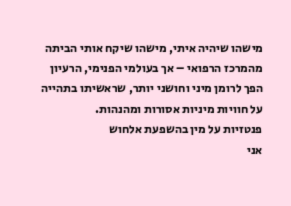מישהו שיהיה איתי, מישהו שיקח אותי הביתה מהמרכז הרפואי – אך בעולמי הפנימי, הרעיון הפך לרומן מיני וחושני יותר, שראשיתו בתהייה על חוויות מיניות אסורות ומהנהות.
פנטזיות על מין בהשפעת אלחוש
אני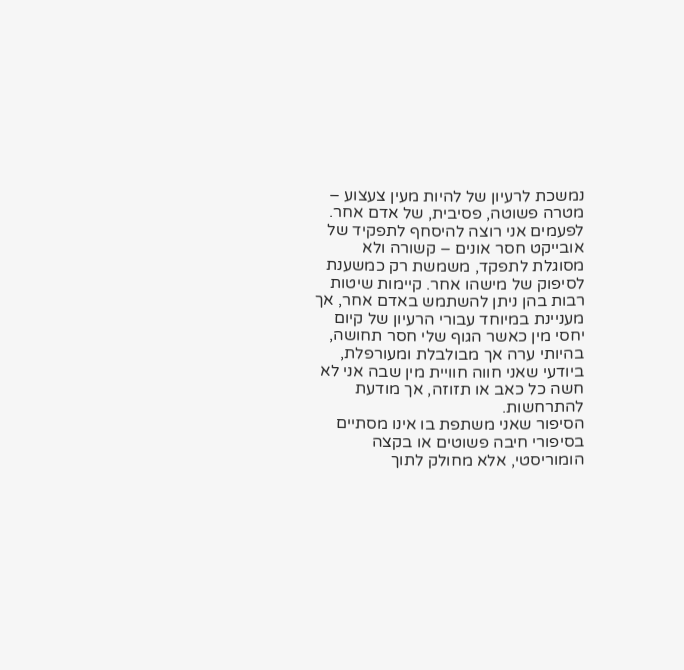נמשכת לרעיון של להיות מעין צעצוע – מטרה פשוטה, פסיבית, של אדם אחר. לפעמים אני רוצה להיסחף לתפקיד של אובייקט חסר אונים – קשורה ולא מסוגלת לתפקד, משמשת רק כמשענת לסיפוק של מישהו אחר. קיימות שיטות רבות בהן ניתן להשתמש באדם אחר, אך מעניינת במיוחד עבורי הרעיון של קיום יחסי מין כאשר הגוף שלי חסר תחושה, בהיותי ערה אך מבולבלת ומעורפלת, ביודעי שאני חווה חוויית מין שבה אני לא חשה כל כאב או תזוזה, אך מודעת להתרחשות.
הסיפור שאני משתפת בו אינו מסתיים בסיפורי חיבה פשוטים או בקצה הומוריסטי, אלא מחולק לתוך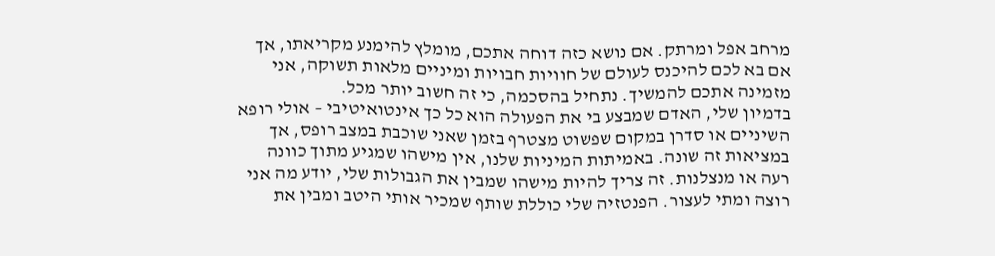מרחב אפל ומרתק. אם נושא כזה דוחה אתכם, מומלץ להימנע מקריאתו, אך אם בא לכם להיכנס לעולם של חוויות חבויות ומיניים מלאות תשוקה, אני מזמינה אתכם להמשיך. נתחיל בהסכמה, כי זה חשוב יותר מכל.
בדמיון שלי, האדם שמבצע בי את הפעולה הוא כל כך אינטואיטיבי – אולי רופא השיניים או סדרן במקום שפשוט מצטרף בזמן שאני שוכבת במצב רופס, אך במציאות זה שונה. באמיתות המיניות שלנו, אין מישהו שמגיע מתוך כוונה רעה או מנצלנות. זה צריך להיות מישהו שמבין את הגבולות שלי, יודע מה אני רוצה ומתי לעצור. הפנטזיה שלי כוללת שותף שמכיר אותי היטב ומבין את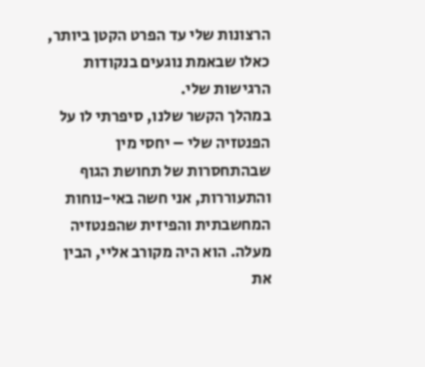הרצונות שלי עד הפרט הקטן ביותר, כאלו שבאמת נוגעים בנקודות הרגישות שלי.
במהלך הקשר שלנו, סיפרתי לו על הפנטזיה שלי – יחסי מין שבהתחסרות של תחושת הגוף והתעוררות, אני חשה באי-נוחות המחשבתית והפיזית שהפנטזיה מעלה. הוא היה מקורב אליי, הבין את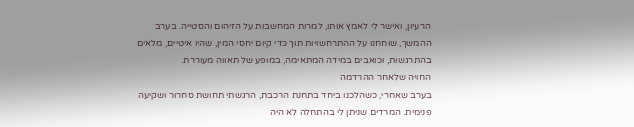הרעיון, ואישר לי לאמץ אותו, למרות המחשבות על הזיהום והסטייה. בערב ההמשך, שוחחנו על ההתרחשויות תוך כדי קיום יחסי המין, שהיו איטיים, מלאים בהתרגשות, וכואבים במידה המתאימה, במופע של תאווה מעוררת.
החויה שלאחר ההרדמה
בערב שאחרי, כשהלכנו ביחד בתחנת הרכבת, הרגשתי תחושת סחרור ושקיעה פנימית. המרדים שניתן לי בהתחלה לא היה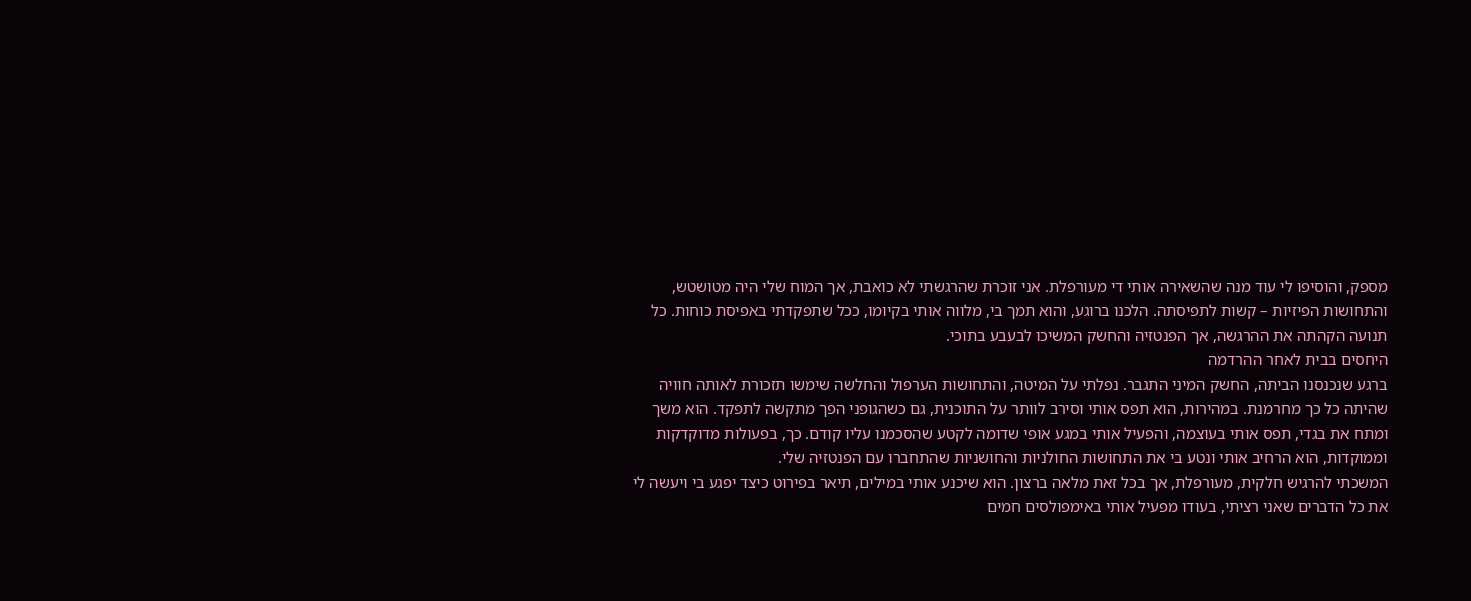מספק, והוסיפו לי עוד מנה שהשאירה אותי די מעורפלת. אני זוכרת שהרגשתי לא כואבת, אך המוח שלי היה מטושטש, והתחושות הפיזיות – קשות לתפיסתה. הלכנו ברוגע, והוא תמך בי, מלווה אותי בקיומו, ככל שתפקדתי באפיסת כוחות. כל תנועה הקהתה את ההרגשה, אך הפנטזיה והחשק המשיכו לבעבע בתוכי.
היחסים בבית לאחר ההרדמה
ברגע שנכנסנו הביתה, החשק המיני התגבר. נפלתי על המיטה, והתחושות הערפול והחלשה שימשו תזכורת לאותה חוויה שהיתה כל כך מחרמנת. במהירות, הוא תפס אותי וסירב לוותר על התוכנית, גם כשהגופני הפך מתקשה לתפקד. הוא משך ומתח את בגדי, תפס אותי בעוצמה, והפעיל אותי במגע אופי שדומה לקטע שהסכמנו עליו קודם. כך, בפעולות מדוקדקות וממוקדות, הוא הרחיב אותי ונטע בי את התחושות החולניות והחושניות שהתחברו עם הפנטזיה שלי.
המשכתי להרגיש חלקית, מעורפלת, אך בכל זאת מלאה ברצון. הוא שיכנע אותי במילים, תיאר בפירוט כיצד יפגע בי ויעשה לי את כל הדברים שאני רציתי, בעודו מפעיל אותי באימפולסים חמים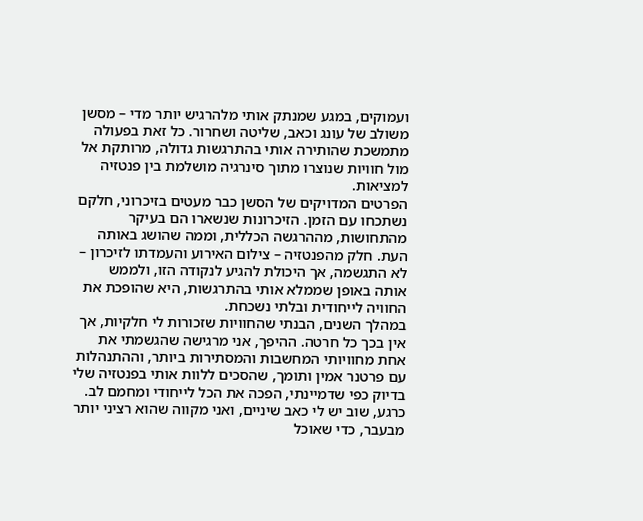ועמוקים, במגע שמנתק אותי מלהרגיש יותר מדי – מסשן משולב של עונג וכאב, שליטה ושחרור. כל זאת בפעולה מתמשכת שהותירה אותי בהתרגשות גדולה, מרותקת אל מול חוויות שנוצרו מתוך סינרגיה מושלמת בין פנטזיה למציאות.
הפרטים המדויקים של הסשן כבר מעטים בזיכרוני, חלקם נשתכחו עם הזמן. הזיכרונות שנשארו הם בעיקר מהתחושות, מההרגשה הכללית, וממה שהושג באותה העת. חלק מהפנטזיה – צילום האירוע והעמדתו לזיכרון – לא התגשמה, אך היכולת להגיע לנקודה הזו, ולממש אותה באופן שממלא אותי בהתרגשות, היא שהופכת את החוויה לייחודית ובלתי נשכחת.
במהלך השנים, הבנתי שהחוויות שזכורות לי חלקיות, אך אין בכך כל חרטה. ההיפך, אני מרגישה שהגשמתי את אחת מחוויותי המחשבות והמסתירות ביותר, וההתנהלות עם פרטנר אמין ותומך, שהסכים ללוות אותי בפנטזיה שלי בדיוק כפי שדמיינתי, הפכה את הכל לייחודי ומחמם לב. כרגע, שוב יש לי כאב שיניים, ואני מקווה שהוא רציני יותר מבעבר, כדי שאוכל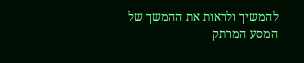להמשיך ולראות את ההמשך של המסע המרתק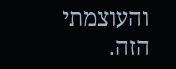והעוצמתי הזה.